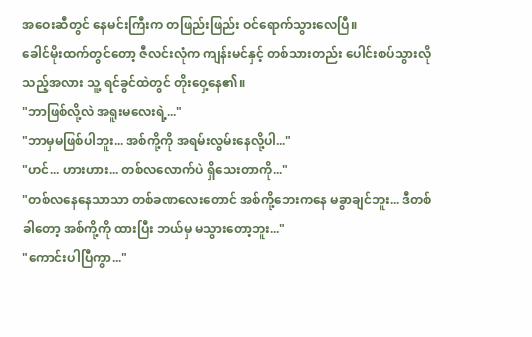အဝေးဆီတွင် နေမင်းကြီးက တဖြည်းဖြည်း ဝင်ရောက်သွားလေပြီ။
ခေါင်မိုးထက်တွင်တော့ ဇီလင်းလုံက ကျန်းမင်နှင့် တစ်သားတည်း ပေါင်းစပ်သွားလိုသည့်အလား သူ့ ရင်ခွင်ထဲတွင် တိုးဝှေ့နေ၏။
"ဘာဖြစ်လို့လဲ အရူးမလေးရဲ့..."
"ဘာမှမဖြစ်ပါဘူး... အစ်ကို့ကို အရမ်းလွမ်းနေလို့ပါ..."
"ဟင်... ဟားဟား... တစ်လလောက်ပဲ ရှိသေးတာကို..."
"တစ်လနေနေသာသာ တစ်ခဏလေးတောင် အစ်ကို့ဘေးကနေ မခွာချင်ဘူး... ဒီတစ်ခါတော့ အစ်ကို့ကို ထားပြီး ဘယ်မှ မသွားတော့ဘူး..."
"ကောင်းပါပြီကွာ..."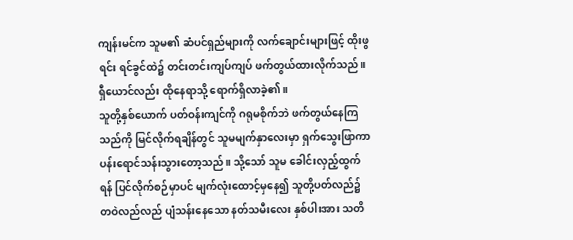ကျန်းမင်က သူမ၏ ဆံပင်ရှည်များကို လက်ချောင်းများဖြင့် ထိုးဖွရင်း ရင်ခွင်ထဲ၌ တင်းတင်းကျပ်ကျပ် ဖက်တွယ်ထားလိုက်သည်။
ရှီယောင်လည်း ထိုနေရာသို့ ရောက်ရှိလာခဲ့၏။
သူတို့နှစ်ယောက် ပတ်ဝန်းကျင်ကို ဂရုမစိုက်ဘဲ ဖက်တွယ်နေကြသည်ကို မြင်လိုက်ရချိန်တွင် သူမမျက်နှာလေးမှာ ရှက်သွေးဖြာကာ ပန်းရောင်သန်းသွားတော့သည်။ သို့သော် သူမ ခေါင်းလှည့်ထွက်ရန် ပြင်လိုက်စဉ်မှာပင် မျက်လုံးထောင့်မှနေ၍ သူတို့ပတ်လည်၌ တဝဲလည်လည် ပျံသန်းနေသော နတ်သမီးလေး နှစ်ပါးအား သတိ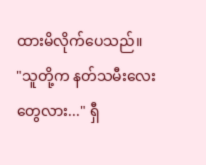ထားမိလိုက်ပေသည်။
"သူတို့က နတ်သမီးလေးတွေလား..." ရှီ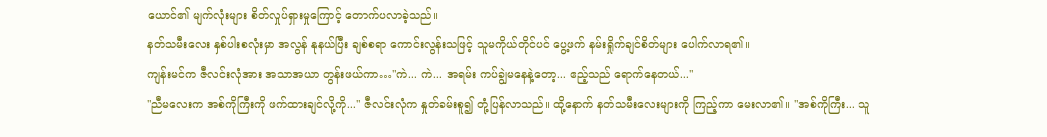ယောင်၏ မျက်လုံးများ စိတ်လှုပ်ရှားမှုကြောင့် တောက်ပလာခဲ့သည်။
နတ်သမီးလေး နှစ်ပါးစလုံးမှာ အလွန် နုနယ်ပြီး ချစ်စရာ ကောင်းလွန်းသဖြင့် သူမကိုယ်တိုင်ပင် ပွေ့ဖက် နမ်းရှိုက်ချင်စိတ်များ ပေါက်လာရ၏။
ကျန်းမင်က ဇီလင်းလုံအား အသာအယာ တွန်းဖယ်ကာ…"ကဲ... ကဲ... အရမ်း ကပ်ချွဲမနေနဲ့တော့... ဧည့်သည် ရောက်နေတယ်..."
"ညီမလေးက အစ်ကိုကြီးကို ဖက်ထားချင်လို့ကို..." ဇီလင်းလုံက နှုတ်ခမ်းစူ၍ တုံ့ပြန်လာသည်။ ထို့နောက် နတ်သမီးလေးများကို ကြည့်ကာ မေးလာ၏။ "အစ်ကိုကြီး... သူ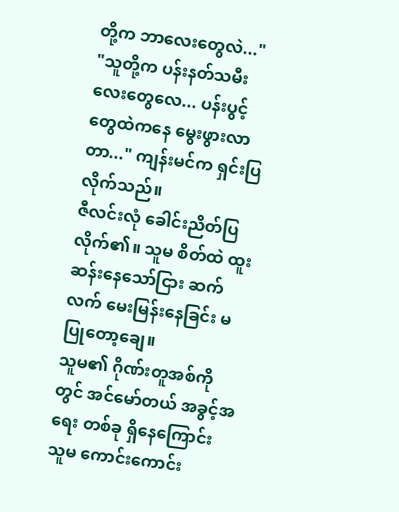တို့က ဘာလေးတွေလဲ..."
"သူတို့က ပန်းနတ်သမီးလေးတွေလေ... ပန်းပွင့်တွေထဲကနေ မွေးဖွားလာတာ..." ကျန်းမင်က ရှင်းပြလိုက်သည်။
ဇီလင်းလုံ ခေါင်းညိတ်ပြလိုက်၏။ သူမ စိတ်ထဲ ထူးဆန်းနေသော်ငြား ဆက်လက် မေးမြန်းနေခြင်း မပြုတော့ချေ။
သူမ၏ ဂိုဏ်းတူအစ်ကိုတွင် အင်မော်တယ် အခွင့်အရေး တစ်ခု ရှိနေကြောင်း သူမ ကောင်းကောင်း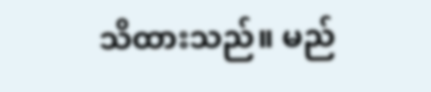သိထားသည်။ မည်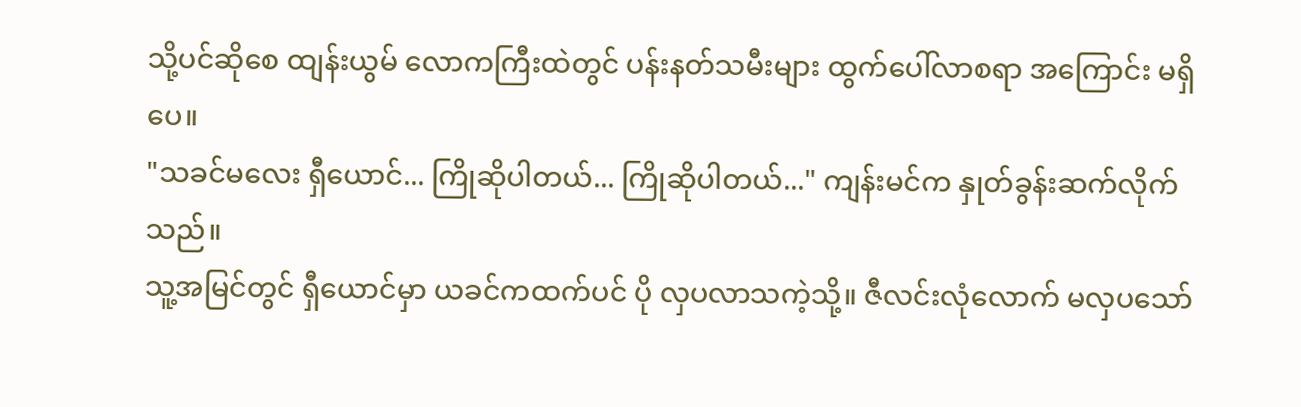သို့ပင်ဆိုစေ ထျန်းယွမ် လောကကြီးထဲတွင် ပန်းနတ်သမီးများ ထွက်ပေါ်လာစရာ အကြောင်း မရှိပေ။
"သခင်မလေး ရှီယောင်... ကြိုဆိုပါတယ်... ကြိုဆိုပါတယ်..." ကျန်းမင်က နှုတ်ခွန်းဆက်လိုက်သည်။
သူ့အမြင်တွင် ရှီယောင်မှာ ယခင်ကထက်ပင် ပို လှပလာသကဲ့သို့။ ဇီလင်းလုံလောက် မလှပသော်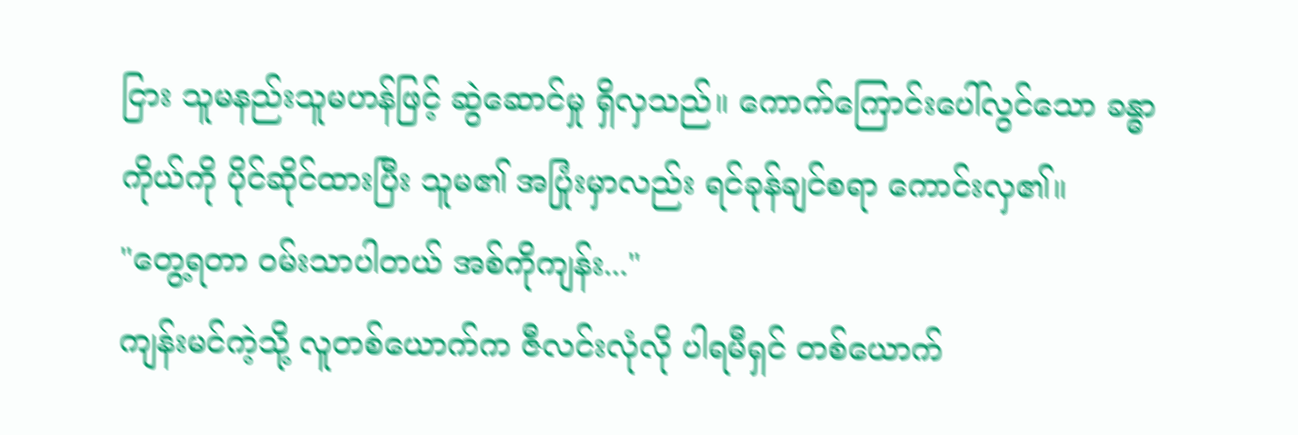ငြား သူမနည်းသူမဟန်ဖြင့် ဆွဲဆောင်မှု ရှိလှသည်။ ကောက်ကြောင်းပေါ်လွင်သော ခန္ဓာကိုယ်ကို ပိုင်ဆိုင်ထားပြီး သူမ၏ အပြုံးမှာလည်း ရင်ခုန်ချင်စရာ ကောင်းလှ၏။
"တွေ့ရတာ ဝမ်းသာပါတယ် အစ်ကိုကျန်း..."
ကျန်းမင်ကဲ့သို့ လူတစ်ယောက်က ဇီလင်းလုံလို ပါရမီရှင် တစ်ယောက်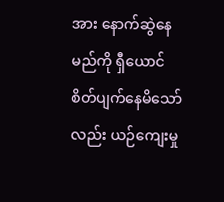အား နောက်ဆွဲနေမည်ကို ရှီယောင် စိတ်ပျက်နေမိသော်လည်း ယဉ်ကျေးမှု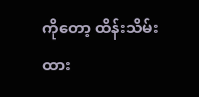ကိုတော့ ထိန်းသိမ်းထား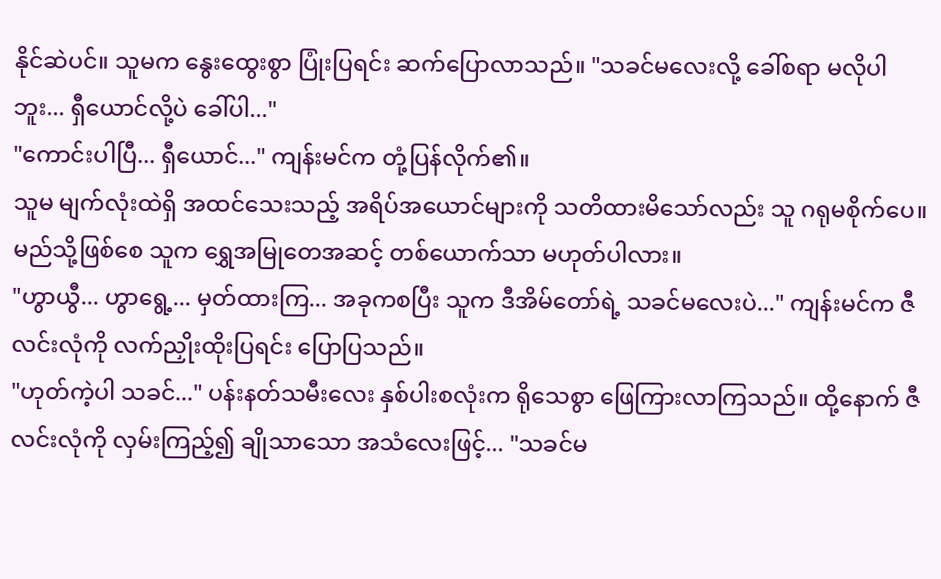နိုင်ဆဲပင်။ သူမက နွေးထွေးစွာ ပြုံးပြရင်း ဆက်ပြောလာသည်။ "သခင်မလေးလို့ ခေါ်စရာ မလိုပါဘူး... ရှီယောင်လို့ပဲ ခေါ်ပါ..."
"ကောင်းပါပြီ... ရှီယောင်..." ကျန်းမင်က တုံ့ပြန်လိုက်၏။
သူမ မျက်လုံးထဲရှိ အထင်သေးသည့် အရိပ်အယောင်များကို သတိထားမိသော်လည်း သူ ဂရုမစိုက်ပေ။
မည်သို့ဖြစ်စေ သူက ရွှေအမြုတေအဆင့် တစ်ယောက်သာ မဟုတ်ပါလား။
"ဟွာယွီ... ဟွာရွေ့... မှတ်ထားကြ... အခုကစပြီး သူက ဒီအိမ်တော်ရဲ့ သခင်မလေးပဲ..." ကျန်းမင်က ဇီလင်းလုံကို လက်ညှိုးထိုးပြရင်း ပြောပြသည်။
"ဟုတ်ကဲ့ပါ သခင်..." ပန်းနတ်သမီးလေး နှစ်ပါးစလုံးက ရိုသေစွာ ဖြေကြားလာကြသည်။ ထို့နောက် ဇီလင်းလုံကို လှမ်းကြည့်၍ ချိုသာသော အသံလေးဖြင့်... "သခင်မ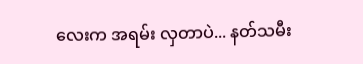လေးက အရမ်း လှတာပဲ... နတ်သမီး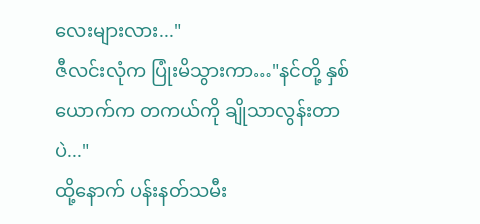လေးများလား..."
ဇီလင်းလုံက ပြုံးမိသွားကာ…"နင်တို့ နှစ်ယောက်က တကယ်ကို ချိုသာလွန်းတာပဲ..."
ထို့နောက် ပန်းနတ်သမီး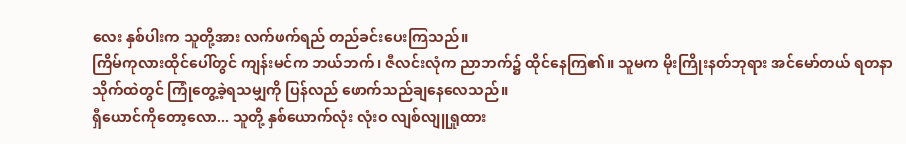လေး နှစ်ပါးက သူတို့အား လက်ဖက်ရည် တည်ခင်းပေးကြသည်။
ကြိမ်ကုလားထိုင်ပေါ်တွင် ကျန်းမင်က ဘယ်ဘက်၊ ဇီလင်းလုံက ညာဘက်၌ ထိုင်နေကြ၏။ သူမက မိုးကြိုးနတ်ဘုရား အင်မော်တယ် ရတနာသိုက်ထဲတွင် ကြုံတွေ့ခဲ့ရသမျှကို ပြန်လည် ဖောက်သည်ချနေလေသည်။
ရှီယောင်ကိုတော့လော... သူတို့ နှစ်ယောက်လုံး လုံးဝ လျစ်လျူရှုထား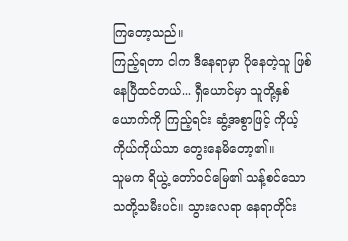ကြတော့သည်။
ကြည့်ရတာ ငါက ဒီနေရာမှာ ပိုနေတဲ့သူ ဖြစ်နေပြီထင်တယ်... ရှီယောင်မှာ သူတို့နှစ်ယောက်ကို ကြည့်ရင်း ဆွံ့အစွာဖြင့် ကိုယ့်ကိုယ်ကိုယ်သာ တွေးနေမိတော့၏။
သူမက ရိယွဲ့ တော်ဝင်မြေ၏ သန့်စင်သော သတို့သမီးပင်။ သွားလေရာ နေရာတိုင်း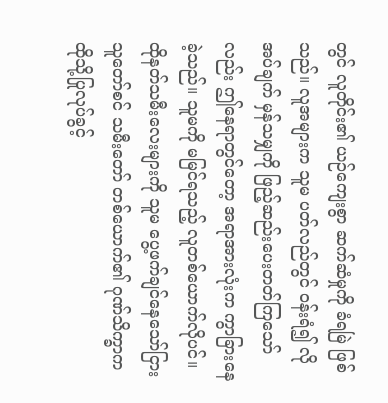တွင် လူတိုင်း၏ ယဉ်ကျေးစွာ ဆက်ဆံမှုကို ခံရမြဲ ဖြစ်သည်။ လူအများက သူမ ပတ်လည်တွင် ဝန်းရံ၍ လိုအပ်ချက် မှန်သမျှကို ဖြည့်ဆည်းပေးတတ်ကြသော်လည်း ဤနေရာတွင်တော့ အရာအားလုံးက ကွာခြားနေခဲ့သည်။ သူမကို မမြင်ရသည့် လူတစ်ယောက်လိုပင်။
ထိုနတ်သမီးလေးများကို သူမ ပွေ့ဖက်ချင်နေသော်ငြား သူတော်စင် သမီးတော် တစ်ယောက်၏ ဂုဏ်သိက္ခာက ထိုသို့ပြုလုပ်ခွင့်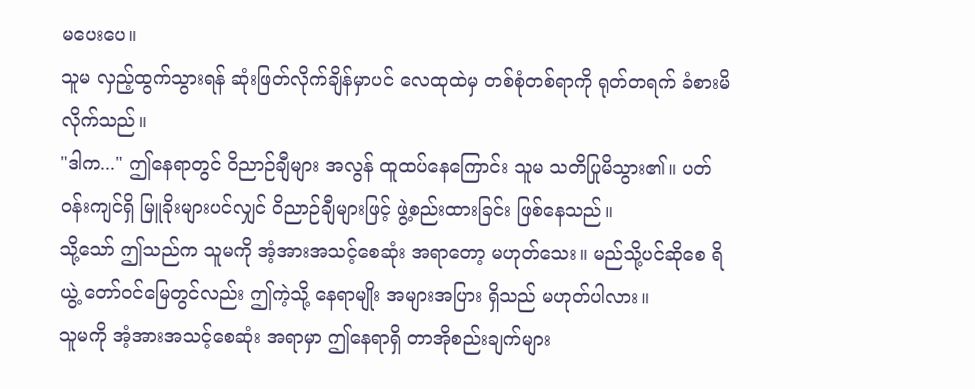မပေးပေ။
သူမ လှည့်ထွက်သွားရန် ဆုံးဖြတ်လိုက်ချိန်မှာပင် လေထုထဲမှ တစ်စုံတစ်ရာကို ရုတ်တရက် ခံစားမိလိုက်သည်။
"ဒါက..." ဤနေရာတွင် ဝိညာဉ်ချီများ အလွန် ထူထပ်နေကြောင်း သူမ သတိပြုမိသွား၏။ ပတ်ဝန်းကျင်ရှိ မြူခိုးများပင်လျှင် ဝိညာဉ်ချီများဖြင့် ဖွဲ့စည်းထားခြင်း ဖြစ်နေသည်။
သို့သော် ဤသည်က သူမကို အံ့အားအသင့်စေဆုံး အရာတော့ မဟုတ်သေး။ မည်သို့ပင်ဆိုစေ ရိယွဲ့ တော်ဝင်မြေတွင်လည်း ဤကဲ့သို့ နေရာမျိုး အများအပြား ရှိသည် မဟုတ်ပါလား။
သူမကို အံ့အားအသင့်စေဆုံး အရာမှာ ဤနေရာရှိ တာအိုစည်းချက်များ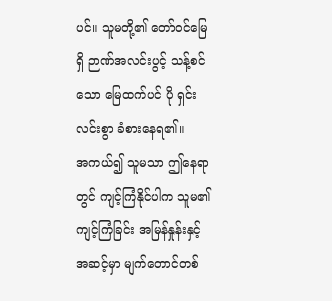ပင်။ သူမတို့၏ တော်ဝင်မြေရှိ ဉာဏ်အလင်းပွင့် သန့်စင်သော မြေထက်ပင် ပို ရှင်းလင်းစွာ ခံစားနေရ၏။
အကယ်၍ သူမသာ ဤနေရာတွင် ကျင့်ကြံနိုင်ပါက သူမ၏ ကျင့်ကြံခြင်း အမြန်နှုန်းနှင့် အဆင့်မှာ မျက်တောင်တစ်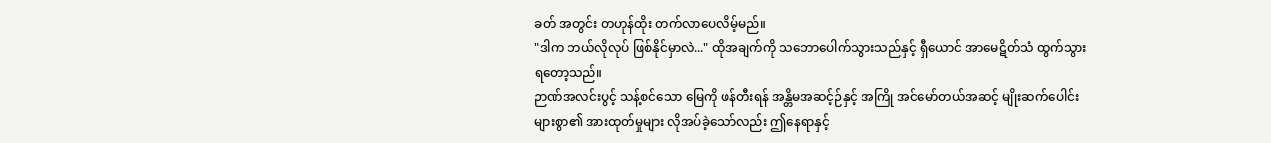ခတ် အတွင်း တဟုန်ထိုး တက်လာပေလိမ့်မည်။
"ဒါက ဘယ်လိုလုပ် ဖြစ်နိုင်မှာလဲ..." ထိုအချက်ကို သဘောပေါက်သွားသည်နှင့် ရှီယောင် အာမေဋိတ်သံ ထွက်သွားရတော့သည်။
ဉာဏ်အလင်းပွင့် သန့်စင်သော မြေကို ဖန်တီးရန် အန္တိမအဆင့်ဉ်နှင့် အကြို အင်မော်တယ်အဆင့် မျိုးဆက်ပေါင်း များစွာ၏ အားထုတ်မှုများ လိုအပ်ခဲ့သော်လည်း ဤနေရာနှင့်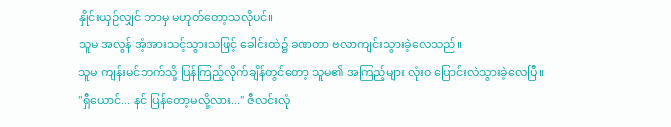နှိုင်းယှဉ်လျှင် ဘာမှ မဟုတ်တော့သလိုပင်။
သူမ အလွန် အံ့အားသင့်သွားသဖြင့် ခေါင်းထဲ၌ ခဏတာ ဗလာကျင်းသွားခဲ့လေသည်။
သူမ ကျန်းမင်ဘက်သို့ ပြန်ကြည့်လိုက်ချိန်တွင်တော့ သူမ၏ အကြည့်များ လုံးဝ ပြောင်းလဲသွားခဲ့လေပြီ။
"ရှီယောင်... နင် ပြန်တော့မလို့လား..." ဇီလင်းလုံ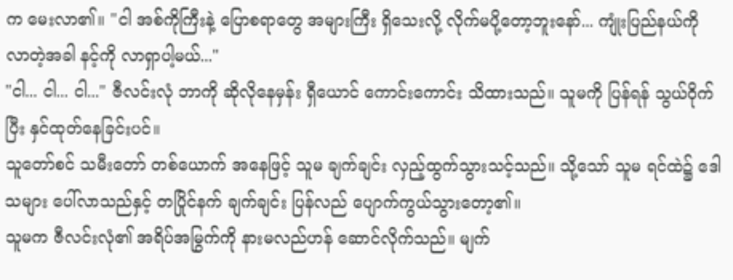က မေးလာ၏။ "ငါ အစ်ကိုကြီးနဲ့ ပြောစရာတွေ အများကြီး ရှိသေးလို့ လိုက်မပို့တော့ဘူးနော်... ကျုံးပြည်နယ်ကို လာတဲ့အခါ နင့်ကို လာရှာပါ့မယ်..."
"ငါ... ငါ... ငါ..." ဇီလင်းလုံ ဘာကို ဆိုလိုနေမှန်း ရှီယောင် ကောင်းကောင်း သိထားသည်။ သူမကို ပြန်ရန် သွယ်ဝိုက်ပြီး နှင်ထုတ်နေခြင်းပင်။
သူတော်စင် သမီးတော် တစ်ယောက် အနေဖြင့် သူမ ချက်ချင်း လှည့်ထွက်သွားသင့်သည်။ သို့သော် သူမ ရင်ထဲ၌ ဒေါသများ ပေါ်လာသည်နှင့် တပြိုင်နက် ချက်ချင်း ပြန်လည် ပျောက်ကွယ်သွားတော့၏။
သူမက ဇီလင်းလုံ၏ အရိပ်အမြွက်ကို နားမလည်ဟန် ဆောင်လိုက်သည်။ မျက်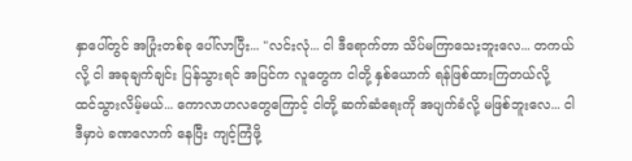နှာပေါ်တွင် အပြုံးတစ်ခု ပေါ်လာပြီး... "လင်းလုံ... ငါ ဒီရောက်တာ သိပ်မကြာသေးဘူးလေ... တကယ်လို့ ငါ အခုချက်ချင်း ပြန်သွားရင် အပြင်က လူတွေက ငါတို့ နှစ်ယောက် ရန်ဖြစ်ထားကြတယ်လို့ ထင်သွားလိမ့်မယ်... ကောလာဟလတွေကြောင့် ငါတို့ ဆက်ဆံရေးကို အပျက်ခံလို့ မဖြစ်ဘူးလေ... ငါ ဒီမှာပဲ ခဏလောက် နေပြီး ကျင့်ကြံဖို့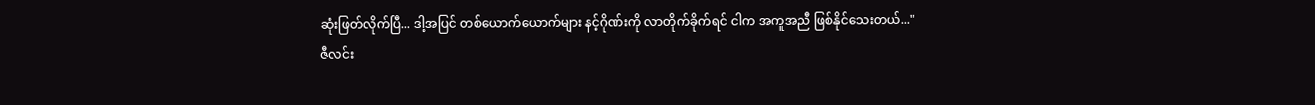ဆုံးဖြတ်လိုက်ပြီ... ဒါ့အပြင် တစ်ယောက်ယောက်များ နင့်ဂိုဏ်းကို လာတိုက်ခိုက်ရင် ငါက အကူအညီ ဖြစ်နိုင်သေးတယ်..."
ဇီလင်း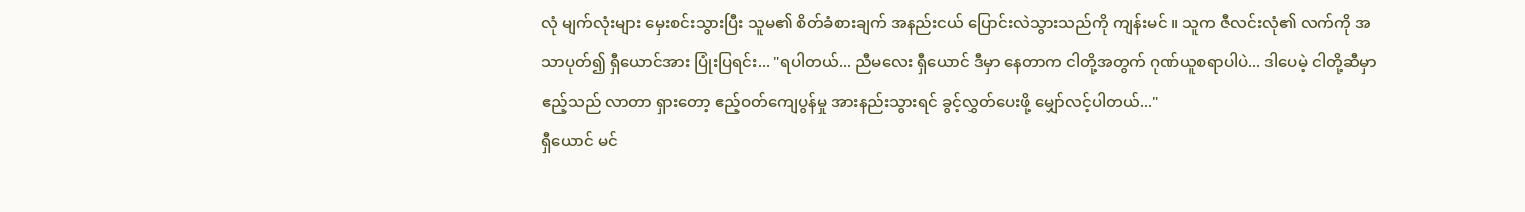လုံ မျက်လုံးများ မှေးစင်းသွားပြီး သူမ၏ စိတ်ခံစားချက် အနည်းငယ် ပြောင်းလဲသွားသည်ကို ကျန်းမင် ။ သူက ဇီလင်းလုံ၏ လက်ကို အသာပုတ်၍ ရှီယောင်အား ပြုံးပြရင်း... "ရပါတယ်... ညီမလေး ရှီယောင် ဒီမှာ နေတာက ငါတို့အတွက် ဂုဏ်ယူစရာပါပဲ... ဒါပေမဲ့ ငါတို့ဆီမှာ ဧည့်သည် လာတာ ရှားတော့ ဧည့်ဝတ်ကျေပွန်မှု အားနည်းသွားရင် ခွင့်လွှတ်ပေးဖို့ မျှော်လင့်ပါတယ်..."
ရှီယောင် မင်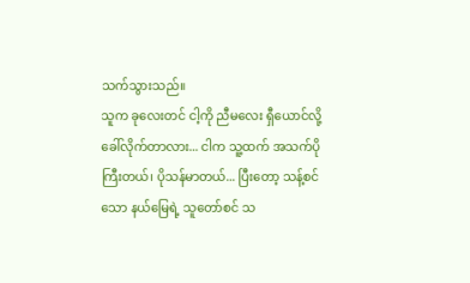သက်သွားသည်။
သူက ခုလေးတင် ငါ့ကို ညီမလေး ရှီယောင်လို့ ခေါ်လိုက်တာလား... ငါက သူ့ထက် အသက်ပိုကြီးတယ်၊ ပိုသန်မာတယ်... ပြီးတော့ သန့်စင်သော နယ်မြေရဲ့ သူတော်စင် သ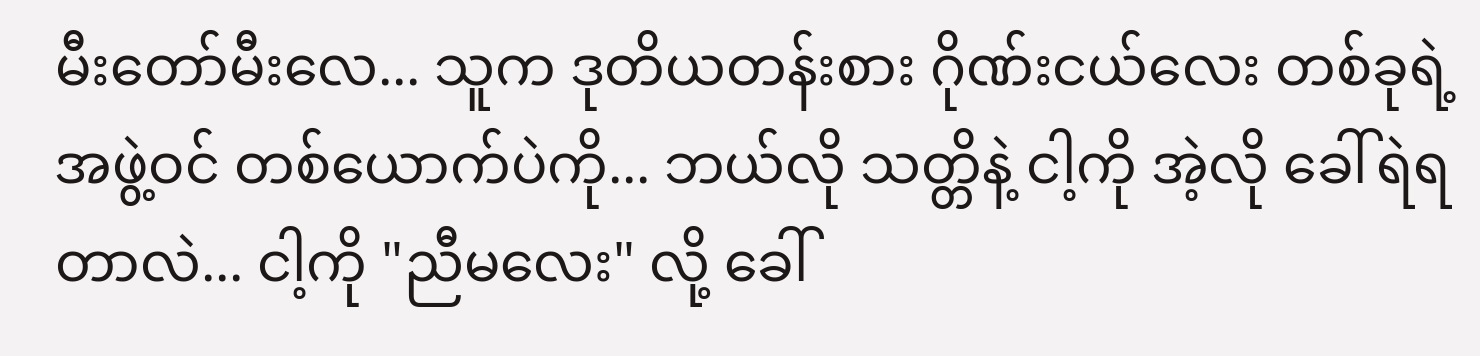မီးတော်မီးလေ... သူက ဒုတိယတန်းစား ဂိုဏ်းငယ်လေး တစ်ခုရဲ့ အဖွဲ့ဝင် တစ်ယောက်ပဲကို... ဘယ်လို သတ္တိနဲ့ ငါ့ကို အဲ့လို ခေါ်ရဲရတာလဲ... ငါ့ကို "ညီမလေး" လို့ ခေါ်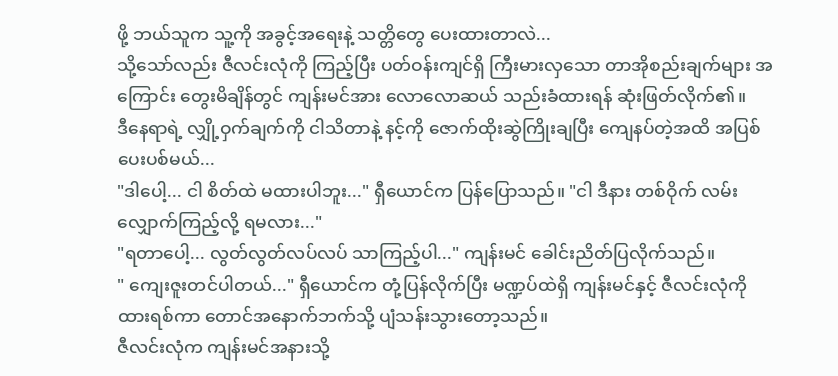ဖို့ ဘယ်သူက သူ့ကို အခွင့်အရေးနဲ့ သတ္တိတွေ ပေးထားတာလဲ...
သို့သော်လည်း ဇီလင်းလုံကို ကြည့်ပြီး ပတ်ဝန်းကျင်ရှိ ကြီးမားလှသော တာအိုစည်းချက်များ အကြောင်း တွေးမိချိန်တွင် ကျန်းမင်အား လောလောဆယ် သည်းခံထားရန် ဆုံးဖြတ်လိုက်၏။
ဒီနေရာရဲ့ လျှို့ဝှက်ချက်ကို ငါသိတာနဲ့ နင့်ကို ဇောက်ထိုးဆွဲကြိုးချပြီး ကျေနပ်တဲ့အထိ အပြစ်ပေးပစ်မယ်...
"ဒါပေါ့... ငါ စိတ်ထဲ မထားပါဘူး..." ရှီယောင်က ပြန်ပြောသည်။ "ငါ ဒီနား တစ်ဝိုက် လမ်းလျှောက်ကြည့်လို့ ရမလား..."
"ရတာပေါ့... လွတ်လွတ်လပ်လပ် သာကြည့်ပါ..." ကျန်းမင် ခေါင်းညိတ်ပြလိုက်သည်။
" ကျေးဇူးတင်ပါတယ်..." ရှီယောင်က တုံ့ပြန်လိုက်ပြီး မဏ္ဍပ်ထဲရှိ ကျန်းမင်နှင့် ဇီလင်းလုံကို ထားရစ်ကာ တောင်အနောက်ဘက်သို့ ပျံသန်းသွားတော့သည်။
ဇီလင်းလုံက ကျန်းမင်အနားသို့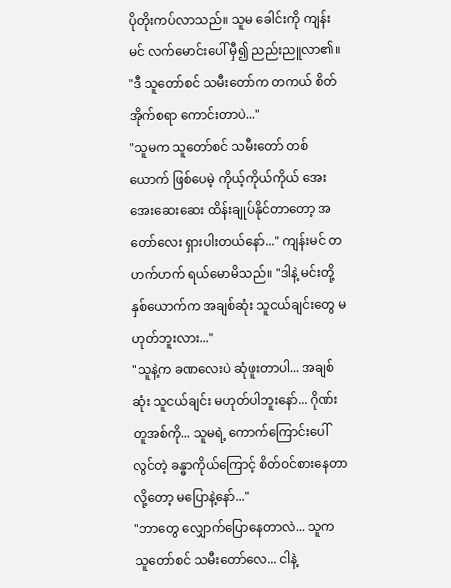ပိုတိုးကပ်လာသည်။ သူမ ခေါင်းကို ကျန်းမင် လက်မောင်းပေါ် မှီ၍ ညည်းညူလာ၏။ "ဒီ သူတော်စင် သမီးတော်က တကယ် စိတ်အိုက်စရာ ကောင်းတာပဲ..."
"သူမက သူတော်စင် သမီးတော် တစ်ယောက် ဖြစ်ပေမဲ့ ကိုယ့်ကိုယ်ကိုယ် အေးအေးဆေးဆေး ထိန်းချုပ်နိုင်တာတော့ အတော်လေး ရှားပါးတယ်နော်..." ကျန်းမင် တဟက်ဟက် ရယ်မောမိသည်။ "ဒါနဲ့ မင်းတို့ နှစ်ယောက်က အချစ်ဆုံး သူငယ်ချင်းတွေ မဟုတ်ဘူးလား..."
"သူနဲ့က ခဏလေးပဲ ဆုံဖူးတာပါ... အချစ်ဆုံး သူငယ်ချင်း မဟုတ်ပါဘူးနော်... ဂိုဏ်းတူအစ်ကို... သူမရဲ့ ကောက်ကြောင်းပေါ်လွင်တဲ့ ခန္ဓာကိုယ်ကြောင့် စိတ်ဝင်စားနေတာလို့တော့ မပြောနဲ့နော်..."
"ဘာတွေ လျှောက်ပြောနေတာလဲ... သူက သူတော်စင် သမီးတော်လေ... ငါနဲ့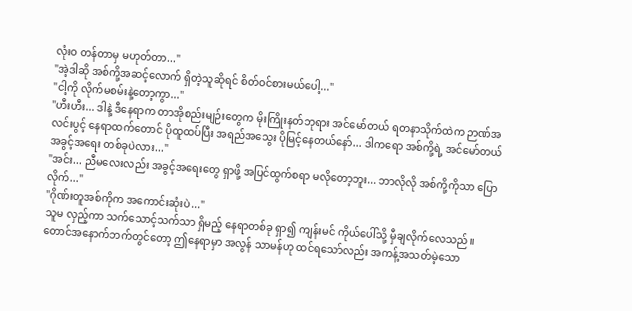လုံးဝ တန်တာမှ မဟုတ်တာ..."
"အဲ့ဒါဆို အစ်ကို့အဆင့်လောက် ရှိတဲ့သူဆိုရင် စိတ်ဝင်စားမယ်ပေါ့..."
"ငါ့ကို လိုက်မစမ်းနဲ့တော့ကွာ..."
"ဟီးဟီး... ဒါနဲ့ ဒီနေရာက တာအိုစည်းမျဉ်းတွေက မိုးကြိုးနတ်ဘုရား အင်မော်တယ် ရတနာသိုက်ထဲက ဉာဏ်အလင်းပွင့် နေရာထက်တောင် ပိုထူထပ်ပြီး အရည်အသွေး ပိုမြင့်နေတယ်နော်... ဒါကရော အစ်ကို့ရဲ့ အင်မော်တယ် အခွင့်အရေး တစ်ခုပဲလား..."
"အင်း... ညီမလေးလည်း အခွင့်အရေးတွေ ရှာဖို့ အပြင်ထွက်စရာ မလိုတော့ဘူး... ဘာလိုလို အစ်ကို့ကိုသာ ပြောလိုက်..."
"ဂိုဏ်းတူအစ်ကိုက အကောင်းဆုံးပဲ..."
သူမ လှည့်ကာ သက်သောင့်သက်သာ ရှိမည့် နေရာတစ်ခု ရှာ၍ ကျန်းမင် ကိုယ်ပေါ်သို့ မှီချလိုက်လေသည်။
တောင်အနောက်ဘက်တွင်တော့ ဤနေရာမှာ အလွန် သာမန်ဟု ထင်ရသော်လည်း အကန့်အသတ်မဲ့သော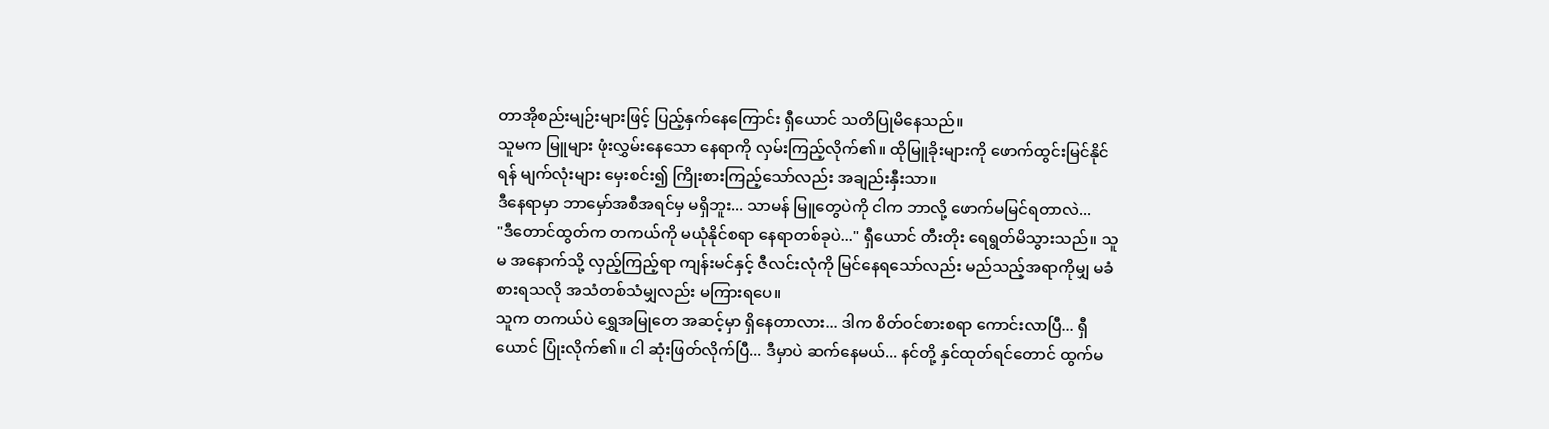တာအိုစည်းမျဉ်းများဖြင့် ပြည့်နှက်နေကြောင်း ရှီယောင် သတိပြုမိနေသည်။
သူမက မြူများ ဖုံးလွှမ်းနေသော နေရာကို လှမ်းကြည့်လိုက်၏။ ထိုမြူခိုးများကို ဖောက်ထွင်းမြင်နိုင်ရန် မျက်လုံးများ မှေးစင်း၍ ကြိုးစားကြည့်သော်လည်း အချည်းနှီးသာ။
ဒီနေရာမှာ ဘာမှော်အစီအရင်မှ မရှိဘူး... သာမန် မြူတွေပဲကို ငါက ဘာလို့ ဖောက်မမြင်ရတာလဲ...
"ဒီတောင်ထွတ်က တကယ်ကို မယုံနိုင်စရာ နေရာတစ်ခုပဲ..." ရှီယောင် တီးတိုး ရေရွတ်မိသွားသည်။ သူမ အနောက်သို့ လှည့်ကြည့်ရာ ကျန်းမင်နှင့် ဇီလင်းလုံကို မြင်နေရသော်လည်း မည်သည့်အရာကိုမျှ မခံစားရသလို အသံတစ်သံမျှလည်း မကြားရပေ။
သူက တကယ်ပဲ ရွှေအမြုတေ အဆင့်မှာ ရှိနေတာလား... ဒါက စိတ်ဝင်စားစရာ ကောင်းလာပြီ... ရှီယောင် ပြုံးလိုက်၏။ ငါ ဆုံးဖြတ်လိုက်ပြီ... ဒီမှာပဲ ဆက်နေမယ်... နင်တို့ နှင်ထုတ်ရင်တောင် ထွက်မ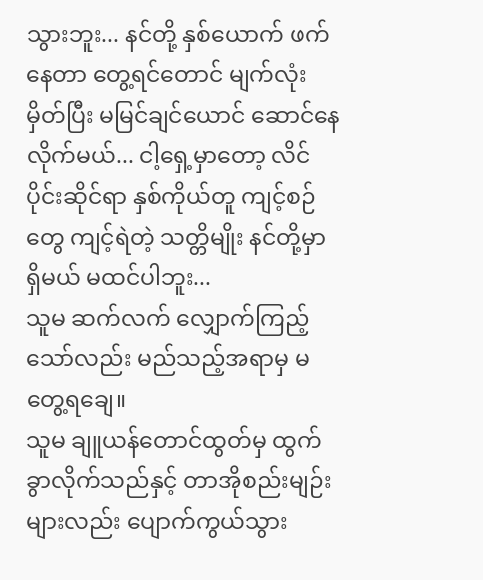သွားဘူး... နင်တို့ နှစ်ယောက် ဖက်နေတာ တွေ့ရင်တောင် မျက်လုံးမှိတ်ပြီး မမြင်ချင်ယောင် ဆောင်နေလိုက်မယ်... ငါ့ရှေ့မှာတော့ လိင်ပိုင်းဆိုင်ရာ နှစ်ကိုယ်တူ ကျင့်စဉ်တွေ ကျင့်ရဲတဲ့ သတ္တိမျိုး နင်တို့မှာ ရှိမယ် မထင်ပါဘူး...
သူမ ဆက်လက် လျှောက်ကြည့်သော်လည်း မည်သည့်အရာမှ မတွေ့ရချေ။
သူမ ချူယန်တောင်ထွတ်မှ ထွက်ခွာလိုက်သည်နှင့် တာအိုစည်းမျဉ်းများလည်း ပျောက်ကွယ်သွား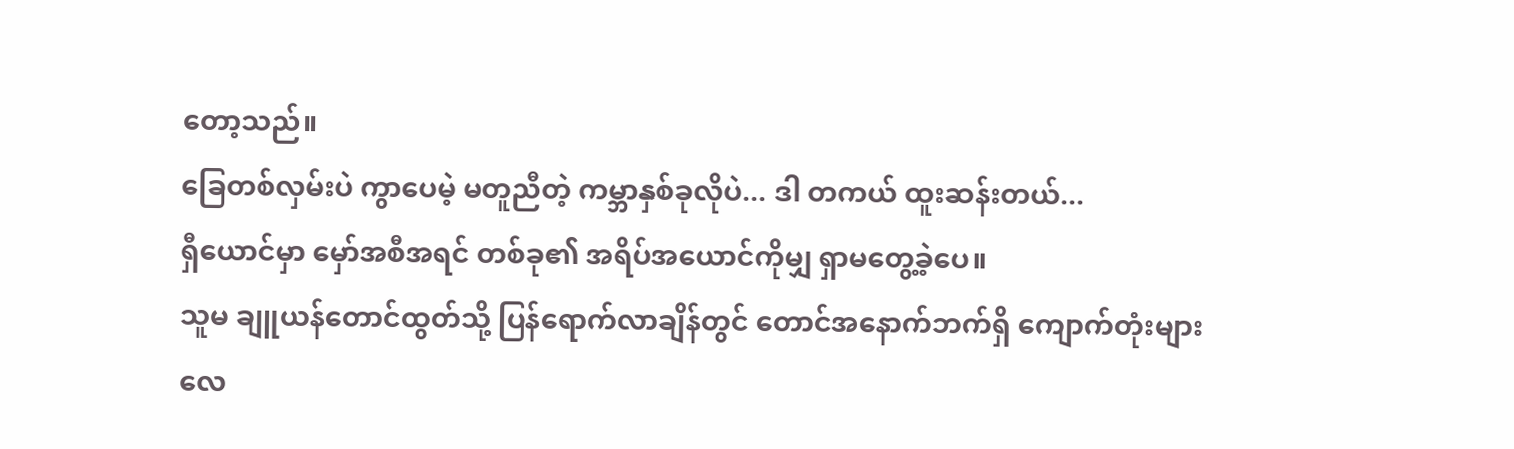တော့သည်။
ခြေတစ်လှမ်းပဲ ကွာပေမဲ့ မတူညီတဲ့ ကမ္ဘာနှစ်ခုလိုပဲ... ဒါ တကယ် ထူးဆန်းတယ်...
ရှီယောင်မှာ မှော်အစီအရင် တစ်ခု၏ အရိပ်အယောင်ကိုမျှ ရှာမတွေ့ခဲ့ပေ။
သူမ ချူယန်တောင်ထွတ်သို့ ပြန်ရောက်လာချိန်တွင် တောင်အနောက်ဘက်ရှိ ကျောက်တုံးများ လေ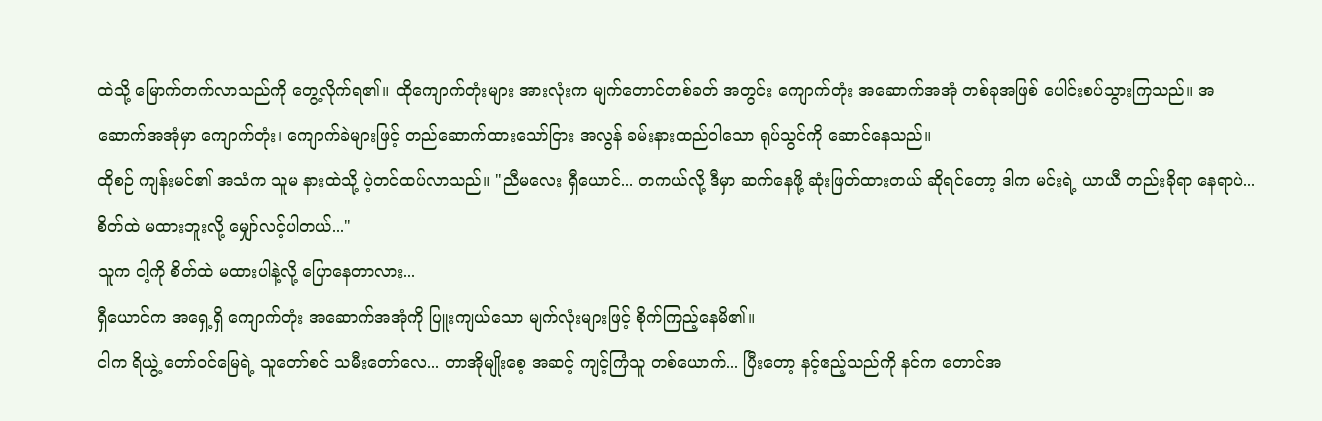ထဲသို့ မြောက်တက်လာသည်ကို တွေ့လိုက်ရ၏။ ထိုကျောက်တုံးများ အားလုံးက မျက်တောင်တစ်ခတ် အတွင်း ကျောက်တုံး အဆောက်အအုံ တစ်ခုအဖြစ် ပေါင်းစပ်သွားကြသည်။ အဆောက်အအုံမှာ ကျောက်တုံး၊ ကျောက်ခဲများဖြင့် တည်ဆောက်ထားသော်ငြား အလွန် ခမ်းနားထည်ဝါသော ရုပ်သွင်ကို ဆောင်နေသည်။
ထိုစဉ် ကျန်းမင်၏ အသံက သူမ နားထဲသို့ ပဲ့တင်ထပ်လာသည်။ "ညီမလေး ရှီယောင်... တကယ်လို့ ဒီမှာ ဆက်နေဖို့ ဆုံးဖြတ်ထားတယ် ဆိုရင်တော့ ဒါက မင်းရဲ့ ယာယီ တည်းခိုရာ နေရာပဲ... စိတ်ထဲ မထားဘူးလို့ မျှော်လင့်ပါတယ်..."
သူက ငါ့ကို စိတ်ထဲ မထားပါနဲ့လို့ ပြောနေတာလား...
ရှီယောင်က အရှေ့ရှိ ကျောက်တုံး အဆောက်အအုံကို ပြူးကျယ်သော မျက်လုံးများဖြင့် စိုက်ကြည့်နေမိ၏။
ငါက ရိယွဲ့ တော်ဝင်မြေရဲ့ သူတော်စင် သမီးတော်လေ... တာအိုမျိုးစေ့ အဆင့် ကျင့်ကြံသူ တစ်ယောက်... ပြီးတော့ နင့်ဧည့်သည်ကို နင်က တောင်အ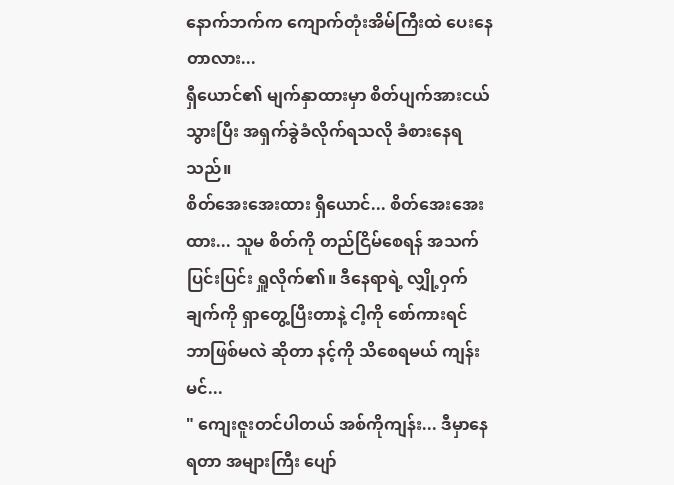နောက်ဘက်က ကျောက်တုံးအိမ်ကြီးထဲ ပေးနေတာလား...
ရှီယောင်၏ မျက်နှာထားမှာ စိတ်ပျက်အားငယ်သွားပြီး အရှက်ခွဲခံလိုက်ရသလို ခံစားနေရသည်။
စိတ်အေးအေးထား ရှီယောင်... စိတ်အေးအေးထား... သူမ စိတ်ကို တည်ငြိမ်စေရန် အသက်ပြင်းပြင်း ရှူလိုက်၏။ ဒီနေရာရဲ့ လျှို့ဝှက်ချက်ကို ရှာတွေ့ပြီးတာနဲ့ ငါ့ကို စော်ကားရင် ဘာဖြစ်မလဲ ဆိုတာ နင့်ကို သိစေရမယ် ကျန်းမင်...
" ကျေးဇူးတင်ပါတယ် အစ်ကိုကျန်း... ဒီမှာနေရတာ အများကြီး ပျော်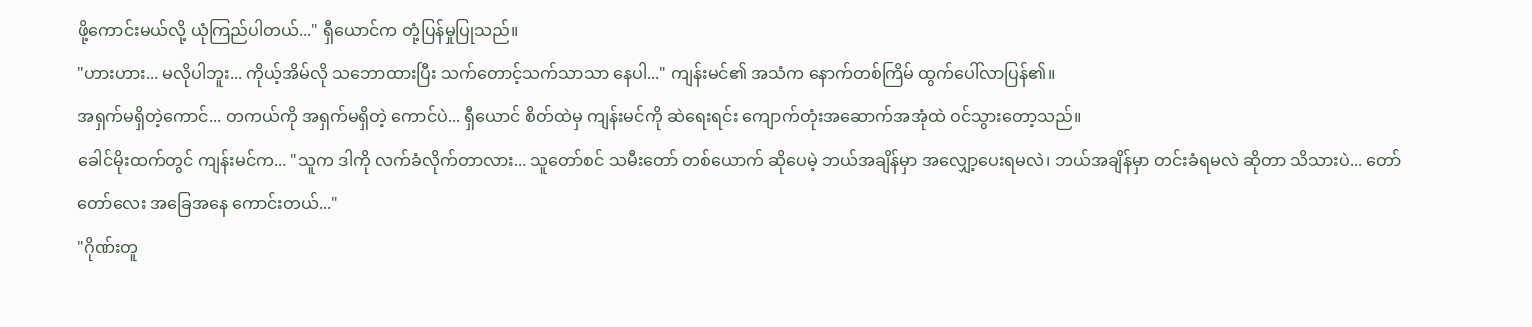ဖို့ကောင်းမယ်လို့ ယုံကြည်ပါတယ်..." ရှီယောင်က တုံ့ပြန်မှုပြုသည်။
"ဟားဟား... မလိုပါဘူး... ကိုယ့်အိမ်လို သဘောထားပြီး သက်တောင့်သက်သာသာ နေပါ..." ကျန်းမင်၏ အသံက နောက်တစ်ကြိမ် ထွက်ပေါ်လာပြန်၏။
အရှက်မရှိတဲ့ကောင်... တကယ်ကို အရှက်မရှိတဲ့ ကောင်ပဲ... ရှီယောင် စိတ်ထဲမှ ကျန်းမင်ကို ဆဲရေးရင်း ကျောက်တုံးအဆောက်အအုံထဲ ဝင်သွားတော့သည်။
ခေါင်မိုးထက်တွင် ကျန်းမင်က... "သူက ဒါကို လက်ခံလိုက်တာလား... သူတော်စင် သမီးတော် တစ်ယောက် ဆိုပေမဲ့ ဘယ်အချိန်မှာ အလျှော့ပေးရမလဲ၊ ဘယ်အချိန်မှာ တင်းခံရမလဲ ဆိုတာ သိသားပဲ... တော်တော်လေး အခြေအနေ ကောင်းတယ်..."
"ဂိုဏ်းတူ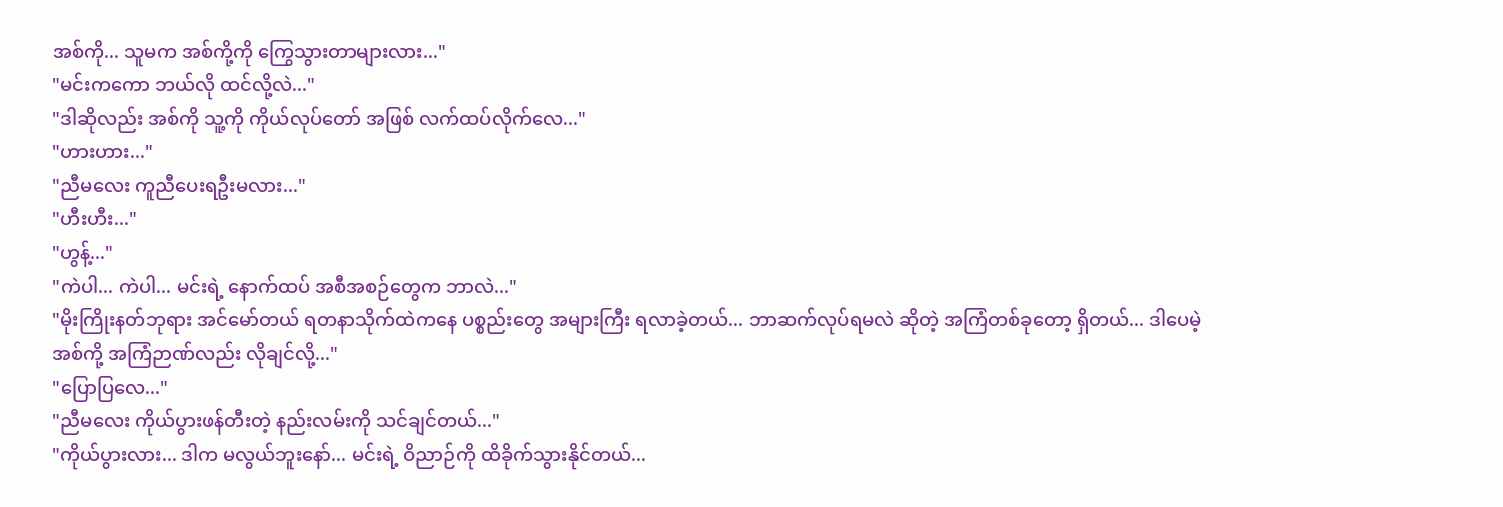အစ်ကို... သူမက အစ်ကို့ကို ကြွေသွားတာများလား..."
"မင်းကကော ဘယ်လို ထင်လို့လဲ..."
"ဒါဆိုလည်း အစ်ကို သူ့ကို ကိုယ်လုပ်တော် အဖြစ် လက်ထပ်လိုက်လေ..."
"ဟားဟား..."
"ညီမလေး ကူညီပေးရဦးမလား..."
"ဟီးဟီး..."
"ဟွန့်..."
"ကဲပါ... ကဲပါ... မင်းရဲ့ နောက်ထပ် အစီအစဉ်တွေက ဘာလဲ..."
"မိုးကြိုးနတ်ဘုရား အင်မော်တယ် ရတနာသိုက်ထဲကနေ ပစ္စည်းတွေ အများကြီး ရလာခဲ့တယ်... ဘာဆက်လုပ်ရမလဲ ဆိုတဲ့ အကြံတစ်ခုတော့ ရှိတယ်... ဒါပေမဲ့ အစ်ကို့ အကြံဉာဏ်လည်း လိုချင်လို့..."
"ပြောပြလေ..."
"ညီမလေး ကိုယ်ပွားဖန်တီးတဲ့ နည်းလမ်းကို သင်ချင်တယ်..."
"ကိုယ်ပွားလား... ဒါက မလွယ်ဘူးနော်... မင်းရဲ့ ဝိညာဉ်ကို ထိခိုက်သွားနိုင်တယ်...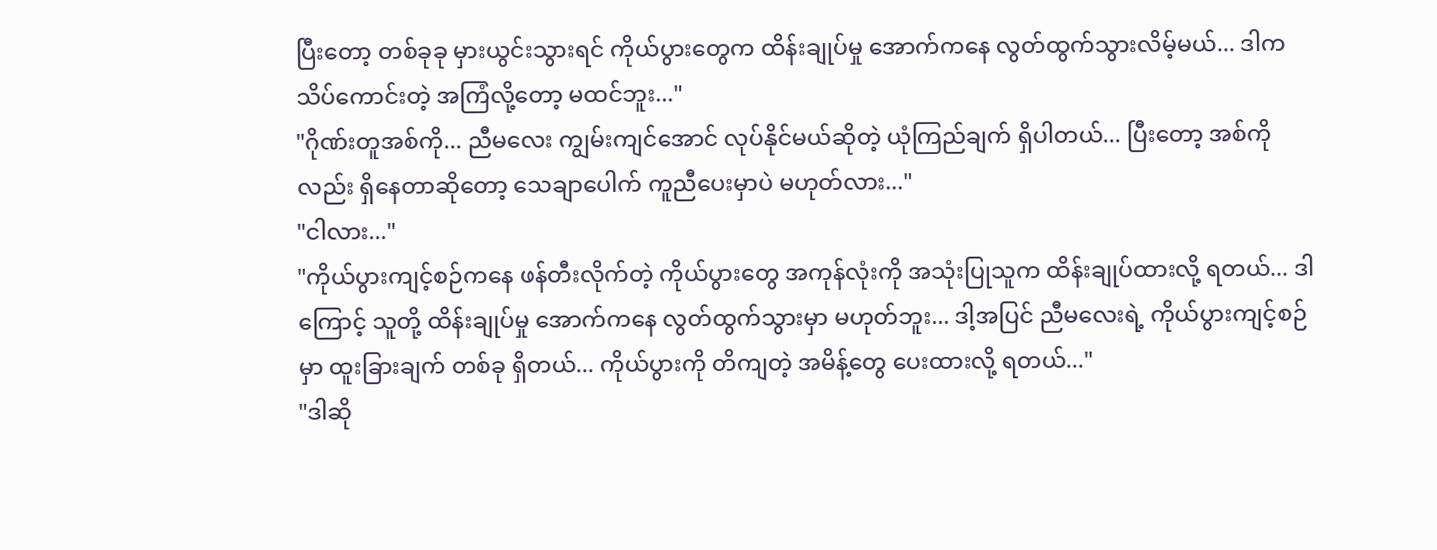ပြီးတော့ တစ်ခုခု မှားယွင်းသွားရင် ကိုယ်ပွားတွေက ထိန်းချုပ်မှု အောက်ကနေ လွတ်ထွက်သွားလိမ့်မယ်... ဒါက သိပ်ကောင်းတဲ့ အကြံလို့တော့ မထင်ဘူး..."
"ဂိုဏ်းတူအစ်ကို... ညီမလေး ကျွမ်းကျင်အောင် လုပ်နိုင်မယ်ဆိုတဲ့ ယုံကြည်ချက် ရှိပါတယ်... ပြီးတော့ အစ်ကိုလည်း ရှိနေတာဆိုတော့ သေချာပေါက် ကူညီပေးမှာပဲ မဟုတ်လား..."
"ငါလား..."
"ကိုယ်ပွားကျင့်စဉ်ကနေ ဖန်တီးလိုက်တဲ့ ကိုယ်ပွားတွေ အကုန်လုံးကို အသုံးပြုသူက ထိန်းချုပ်ထားလို့ ရတယ်... ဒါကြောင့် သူတို့ ထိန်းချုပ်မှု အောက်ကနေ လွတ်ထွက်သွားမှာ မဟုတ်ဘူး... ဒါ့အပြင် ညီမလေးရဲ့ ကိုယ်ပွားကျင့်စဉ်မှာ ထူးခြားချက် တစ်ခု ရှိတယ်... ကိုယ်ပွားကို တိကျတဲ့ အမိန့်တွေ ပေးထားလို့ ရတယ်..."
"ဒါဆို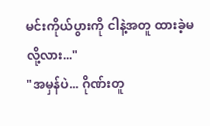မင်းကိုယ်ပွားကို ငါနဲ့အတူ ထားခဲ့မလို့လား..."
"အမှန်ပဲ... ဂိုဏ်းတူ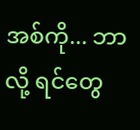အစ်ကို... ဘာလို့ ရင်တွေ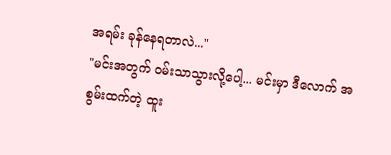အရမ်း ခုန်နေရတာလဲ..."
"မင်းအတွက် ဝမ်းသာသွားလို့ပေါ့... မင်းမှာ ဒီလောက် အစွမ်းထက်တဲ့ ထူး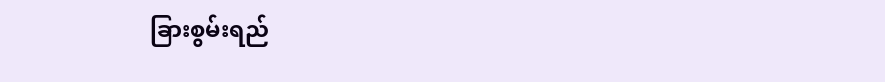ခြားစွမ်းရည်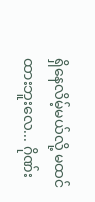ရှိနေလိမ့်မယ်လို့ မထင်ထားဘူးလေ... ဂိုဏ်း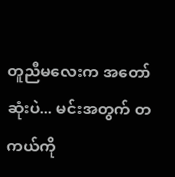တူညီမလေးက အတော်ဆုံးပဲ... မင်းအတွက် တကယ်ကို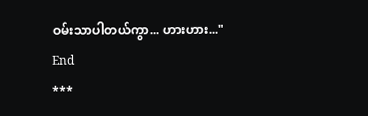ဝမ်းသာပါတယ်ကွာ... ဟားဟား..."
End
***